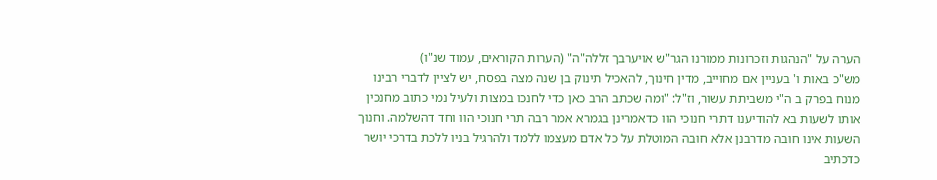הערה על "הנהגות וזכרונות ממורנו הגר"ש אויערבך זללה"ה" (הערות הקוראים, עמוד שנ"ו)
מש"כ באות ו' בעניין אם מחוייב, מדין חינוך, להאכיל תינוק בן שנה מצה בפסח, יש לציין לדברי רבינו מנוח בפרק ב ה"י משביתת עשור, וז"ל: "ומה שכתב הרב כאן כדי לחנכו במצות ולעיל נמי כתוב מחנכין אותו לשעות בא להודיענו דתרי חנוכי הוו כדאמרינן בגמרא אמר רבה תרי חנוכי הוו וחד דהשלמה. וחנוך השעות אינו חובה מדרבנן אלא חובה המוטלת על כל אדם מעצמו ללמד ולהרגיל בניו ללכת בדרכי יושר כדכתיב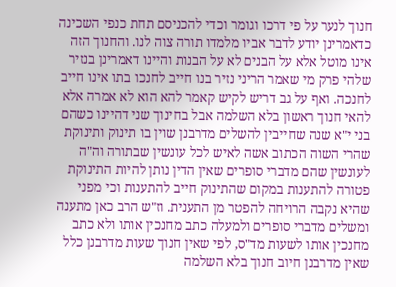חנוך לנער על פי דרכו וגומר וכדי להכניסם תחת כנפי השכינה כדאמרינן יודע לדבר אביו מלמדו תורה צוה לנו. והחנוך הזה אינו מוטל אלא על הבנים לא על הבנות והיינו דאמרינן בנזיר שלהי פרק מי שאמר הריני נזיר בנו חייב לחנכו בתו אינו חייב לחנכה. ואף על גב דריש לקיש קאמר להא הוא לא אמרה אלא להאי חנוך ראשון בלא השלמה אבל בחינוך שני דהיינו כשהם בני י"א שנה שחייבין להשלים מדרבנן שוין בו תינוק ותינוקת שהרי השוה הכתוב אשה לאיש לכל עונשין שבתורה וה"ה לעונשין שהם מדברי סופרים שאין הדין נותן להיות התינוקת פטורה להתענות במקום שהתינוק חייב להתענות וכי מפני שהיא נקבה הרויחה להפטר מן התענית. וז"ש הרב כאן מתענה ומשלים מדברי סופרים ולמעלה כתב מחנכין אותו ולא כתב מחנכין אותו לשעות מד"ס, לפי שאין חנוך שעות מדרבנן כלל שאין מדרבנן חיוב חנוך בלא השלמה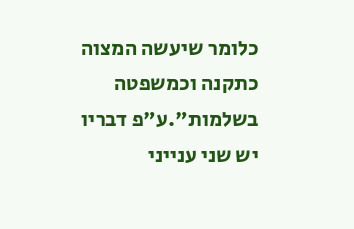כלומר שיעשה המצוה כתקנה וכמשפטה בשלמות".ע"פ דבריו יש שני ענייני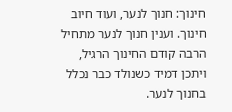חינוך: חנוך לנער, ועוד חיוב חינוך. וענין חנוך לנער מתחיל הרבה קודם החינוך הרגיל, ויתכן דמיד כשנולד כבר נכלל בחנוך לנער.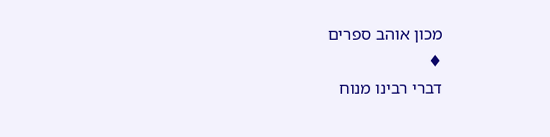מכון אוהב ספרים
♦
דברי רבינו מנוח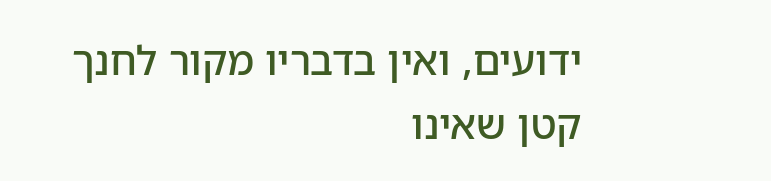ידועים, ואין בדבריו מקור לחנך קטן שאינו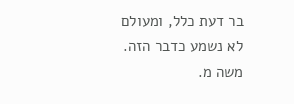בר דעת כלל, ומעולם לא נשמע כדבר הזה.
משה מ.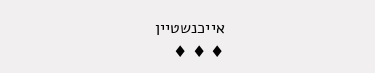אייכנשטיין
♦ ♦ ♦